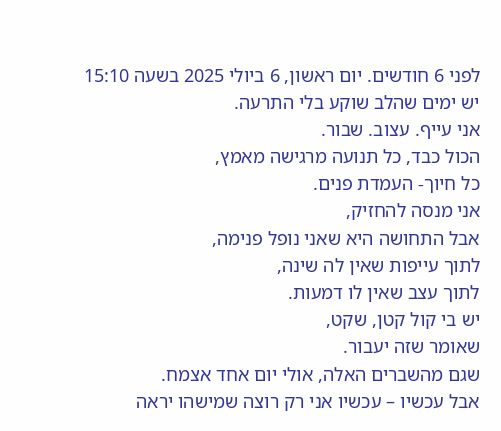לפני 6 חודשים. יום ראשון, 6 ביולי 2025 בשעה 15:10
יש ימים שהלב שוקע בלי התרעה.
אני עייף. עצוב. שבור.
הכול כבד, כל תנועה מרגישה מאמץ,
כל חיוך- העמדת פנים.
אני מנסה להחזיק,
אבל התחושה היא שאני נופל פנימה,
לתוך עייפות שאין לה שינה,
לתוך עצב שאין לו דמעות.
יש בי קול קטן, שקט,
שאומר שזה יעבור.
שגם מהשברים האלה, אולי יום אחד אצמח.
אבל עכשיו – עכשיו אני רק רוצה שמישהו יראה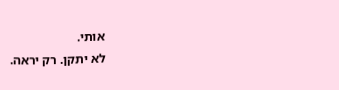אותי.
לא יתקן. רק יראה.